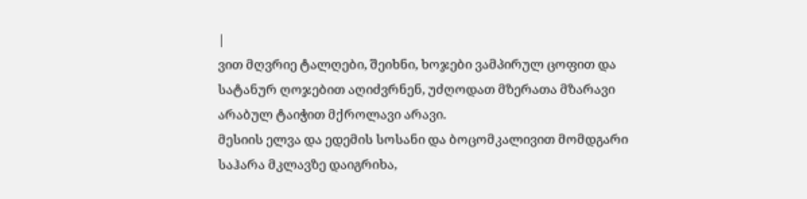|
ვით მღვრიე ტალღები, შეიხნი, ხოჯები ვამპირულ ცოფით და სატანურ ღოჯებით აღიძვრნენ, უძღოდათ მზერათა მზარავი არაბულ ტაიჭით მქროლავი არავი.
მესიის ელვა და ედემის სოსანი და ბოცომკალივით მომდგარი საჰარა მკლავზე დაიგრიხა,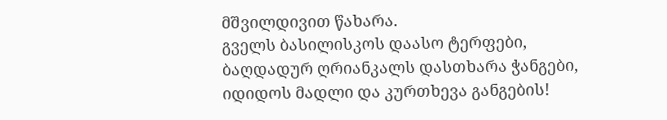მშვილდივით წახარა.
გველს ბასილისკოს დაასო ტერფები, ბაღდადურ ღრიანკალს დასთხარა ჭანგები, იდიდოს მადლი და კურთხევა განგების!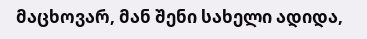მაცხოვარ, მან შენი სახელი ადიდა,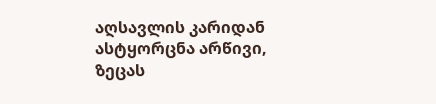აღსავლის კარიდან ასტყორცნა არწივი, ზეცას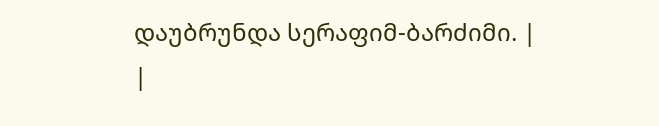დაუბრუნდა სერაფიმ-ბარძიმი. |
|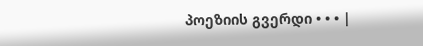პოეზიის გვერდი • • • |